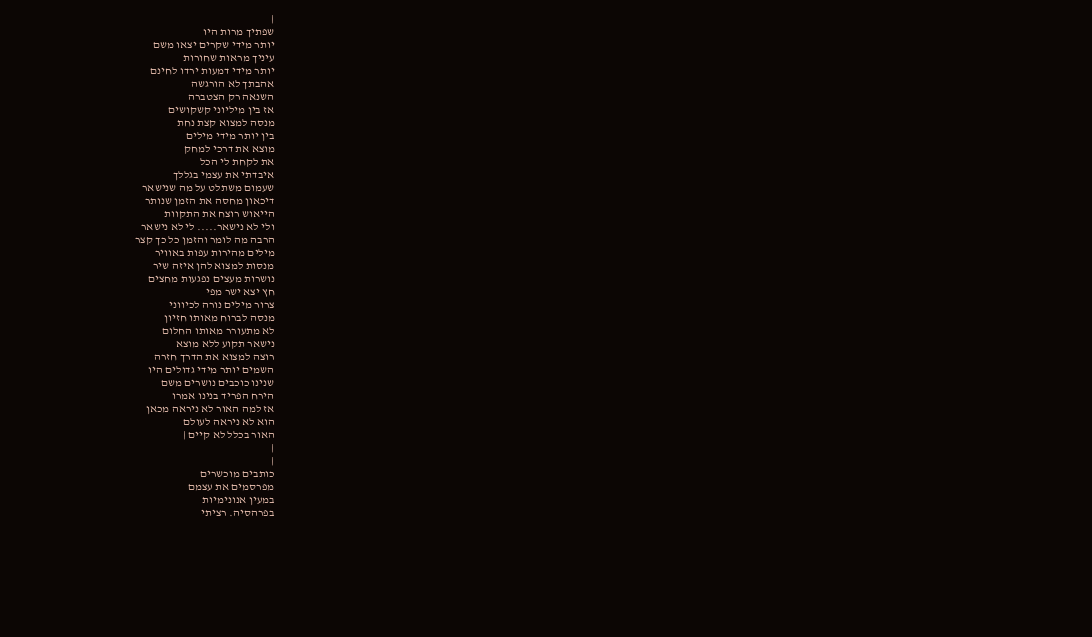|
שפתיך מרות היו
יותר מידי שקרים יצאו משם
עיניך מראות שחורות
יותר מידי דמעות ירדו לחינם
אהבתך לא הורגשה
השנאה רק הצטברה
אז בין מיליוני קשקושים
מנסה למצוא קצת נחת
בין יותר מידי מילים
מוצא את דרכי למחק
את לקחת לי הכל
איבדתי את עצמי בגללך
שעמום משתלט על מה שנישאר
דיכאון מחסה את הזמן שנותר
הייאוש רוצח את התקוות
ולי לא נישאר..... לי לא נישאר
הרבה מה לומר והזמן כל כך קצר
מילים מהירות עפות באוויר
מנסות למצוא להן איזה שיר
נושרות מעצים נפגעות מחצים
חץ יצא ישר מפי
צרור מילים נורה לכיווני
מנסה לברוח מאותו חזיון
לא מתעורר מאותו החלום
נישאר תקוע ללא מוצא
רוצה למצוא את הדרך חזרה
השמים יותר מידי גדולים היו
שנינו כוכבים נושרים משם
הירח הפריד בנינו אמרו
אז למה האור לא ניראה מכאן
הוא לא ניראה לעולם
האור בכלל לא קיים |
|
|
כותבים מוכשרים
מפרסמים את עצמם
במעין אנונימיות
בפרהסיה. רציתי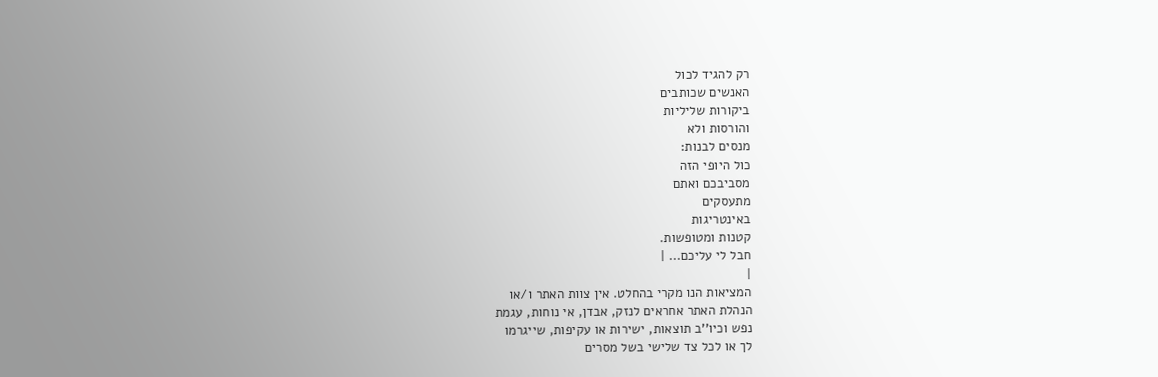רק להגיד לכול
האנשים שכותבים
ביקורות שליליות
והורסות ולא
מנסים לבנות:
כול היופי הזה
מסביבכם ואתם
מתעסקים
באינטריגות
קטנות ומטופשות.
חבל לי עליכם... |
|
המציאות הנו מקרי בהחלט. אין צוות האתר ו/או
הנהלת האתר אחראים לנזק, אבדן, אי נוחות, עגמת
נפש וכיו''ב תוצאות, ישירות או עקיפות, שייגרמו
לך או לכל צד שלישי בשל מסרים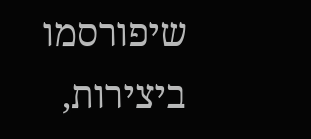שיפורסמו
ביצירות,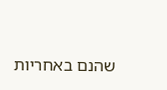שהנם באחריות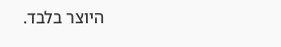היוצר בלבד.